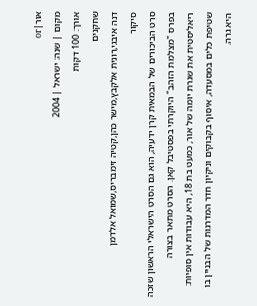אור|or
מקום | שנה: ישראל | 2004
אורך: 100 דקות
שחקנים
דנה איבגי,רונית אלקבץ,מישר כהן,קטיה זימבריס,שמואל אלדמן
סיקור
סרט הביכורים של הבמאית קרן ידעיה, הוא גם הסרט הישראלי הראשון שזכה בפרס "מצלמת הזהב" היוקרתי בפסטיבל קאן. הסרט מתאר בצורה ריאליסטית את שגרת יומה של אור, כמעט בת 18, היא עבודות אין סופיות: שטיפת כלים במסעדה, איסוף בקבוקים וניקיון חדר המדרגות של הבניין בו היא גרה.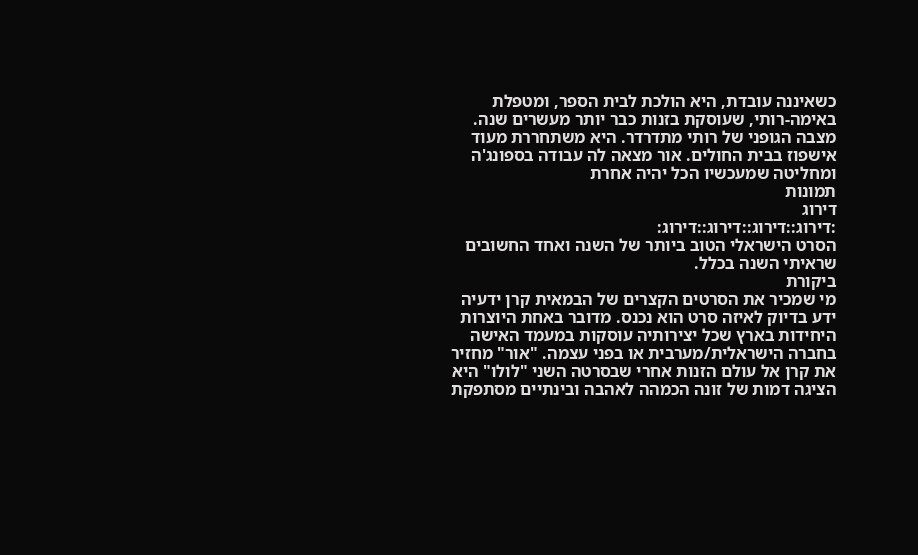כשאיננה עובדת, היא הולכת לבית הספר, ומטפלת באימה-רותי, שעוסקת בזנות כבר יותר מעשרים שנה. מצבה הגופני של רותי מתדרדר. היא משתחררת מעוד אישפוז בבית החולים. אור מצאה לה עבודה בספונג'ה ומחליטה שמעכשיו הכל יהיה אחרת
תמונות
דירוג
:דירוג::דירוג::דירוג::דירוג:
הסרט הישראלי הטוב ביותר של השנה ואחד החשובים שראיתי השנה בכלל.
ביקורת
מי שמכיר את הסרטים הקצרים של הבמאית קרן ידעיה ידע בדיוק לאיזה סרט הוא נכנס. מדובר באחת היוצרות היחידות בארץ שכל יצירותיה עוסקות במעמד האישה בחברה הישראלית/מערבית או בפני עצמה. "אור" מחזיר את קרן אל עולם הזנות אחרי שבסרטה השני "לולו" היא הציגה דמות של זונה הכמהה לאהבה ובינתיים מסתפקת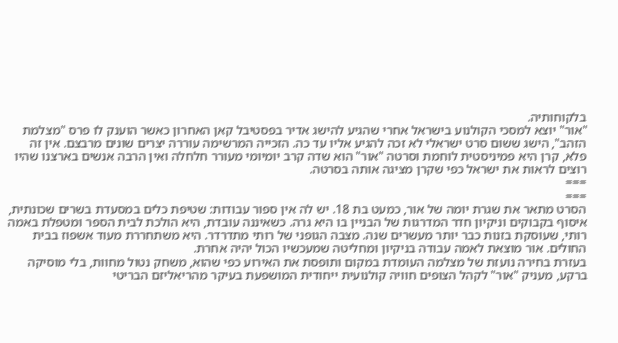בלקוחותיה.
"אור" יוצא למסכי הקולנוע בישראל אחרי שהגיע להישג אדיר בפסטיבל קאן האחרון כאשר הוענק לו פרס "מצלמת הזהב", הישג ששום סרט ישראלי לא זכה להגיע אליו עד כה. הזכייה המרשימה עוררה יצרים שונים מרבצם. אין זה פלא, קרן היא פמיניסטית לוחמת וסרטה "אור" הוא שדה קרב יומיומי מעורר חלחלה ואין הרבה אנשים בארצנו שהיו רוצים לראות את ישראל כפי שקרן מציגה אותה בסרטה.
===
===
הסרט מתאר את שגרת יומה של אור, כמעט בת 18. יש לה אין ספור עבודות: שטיפת כלים במסעדת בשרים שכונתית, איסוף בקבוקים וניקיון חדר המדרגות של הבניין בו היא גרה. כשאיננה עובדת, היא הולכת לבית הספר ומטפלת באמה רותי, שעוסקת בזנות כבר יותר מעשרים שנה. מצבה הגופני של רותי מתדרדר. היא משתחררת מעוד אשפוז בבית החולים. אור מוצאת לאמה עבודה בניקיון ומחליטה שמעכשיו הכול יהיה אחרת.
בעזרת בחירה נועזת של מצלמה העומדת במקום ותופסת את האירוע כפי שהוא, משחק נטול מחוות, בלי מוסיקה ברקע, מעניק "אור" לקהל הצופים חוויה קולנועית ייחודית המושפעת בעיקר מהריאליזם הבריטי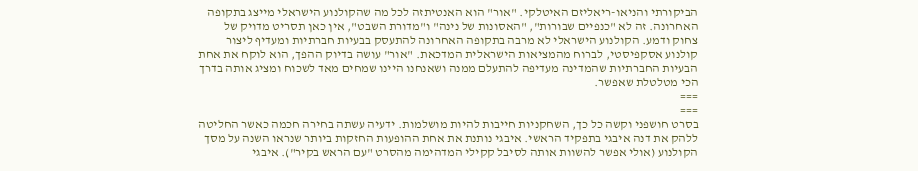הביקורתי והניאו-ריאליזם האיטלקי. "אור" הוא האנטיתזה לכל מה שהקולנוע הישראלי מייצג בתקופה האחרונה. זה לא "כנפיים שבורות", "האסונות של נינה" ו"מדורת השבט", אין כאן תסריט מדויק של צחוק ודמע. הקולנוע הישראלי לא מרבה בתקופה האחרונה להתעסק בבעיות חברתיות ומעדיף ליצור קולנוע אסקפיסטי, לברוח מהמציאות הישראלית המדכאת. "אור" עושה בדיוק ההפך, הוא לוקח את אחת הבעיות החברתיות שהמדינה מעדיפה להתעלם ממנה ושאנחנו היינו שמחים מאד לשכוח ומציג אותה בדרך הכי מטלטלת שאפשר.
===
===
בסרט חושפני וקשה כל כך, השחקניות חייבות להיות מושלמות. ידעיה עשתה בחירה חכמה כאשר החליטה ללהק את דנה איבגי בתפקיד הראשי. איבגי נותנת את אחת ההופעות החזקות ביותר שנראו השנה על מסך הקולנוע (אולי אפשר להשוות אותה לסיבל קקילי המדהימה מהסרט "עם הראש בקיר"). איבגי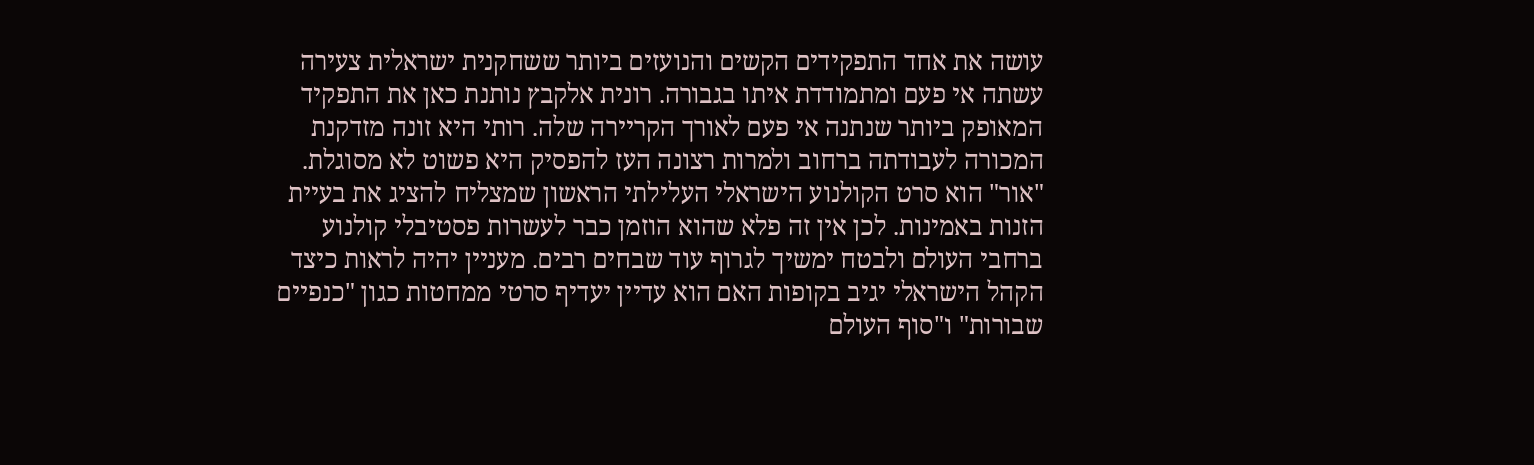עושה את אחד התפקידים הקשים והנועזים ביותר ששחקנית ישראלית צעירה עשתה אי פעם ומתמודדת איתו בגבורה. רונית אלקבץ נותנת כאן את התפקיד המאופק ביותר שנתנה אי פעם לאורך הקריירה שלה. רותי היא זונה מזדקנת המכורה לעבודתה ברחוב ולמרות רצונה העז להפסיק היא פשוט לא מסוגלת.
"אור" הוא סרט הקולנוע הישראלי העלילתי הראשון שמצליח להציג את בעיית הזנות באמינות. לכן אין זה פלא שהוא הוזמן כבר לעשרות פסטיבלי קולנוע ברחבי העולם ולבטח ימשיך לגרוף עוד שבחים רבים. מעניין יהיה לראות כיצד הקהל הישראלי יגיב בקופות האם הוא עדיין יעדיף סרטי ממחטות כגון "כנפיים שבורות" ו"סוף העולם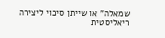שמאלה" או שייתן סיכוי ליצירה ריאליסטית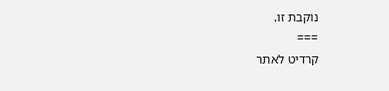נוקבת זו.
===
קרדיט לאתר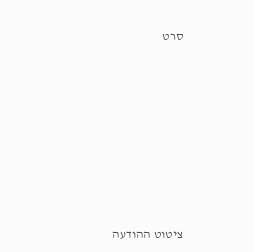סרט










ציטוט ההודעה